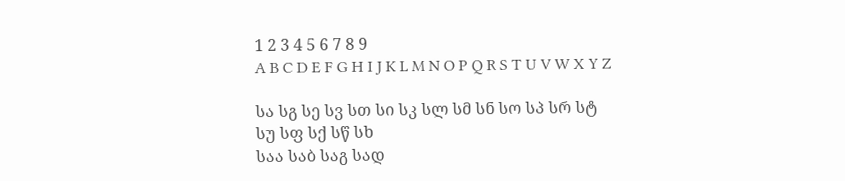1 2 3 4 5 6 7 8 9
A B C D E F G H I J K L M N O P Q R S T U V W X Y Z

სა სგ სე სვ სთ სი სკ სლ სმ სნ სო სპ სრ სტ სუ სფ სქ სწ სხ
საა საბ საგ სად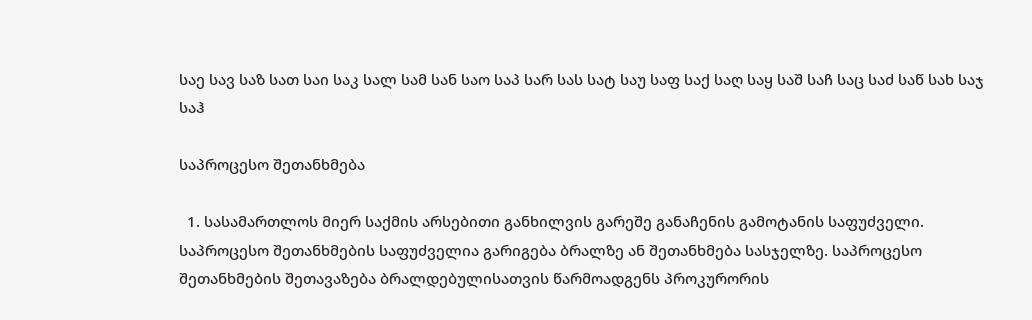საე სავ საზ სათ საი საკ სალ სამ სან საო საპ სარ სას სატ საუ საფ საქ საღ საყ საშ საჩ საც საძ საწ სახ საჯ საჰ

საპროცესო შეთანხმება

  1. სასამართლოს მიერ საქმის არსებითი განხილვის გარეშე განაჩენის გამოტანის საფუძველი. საპროცესო შეთანხმების საფუძველია გარიგება ბრალზე ან შეთანხმება სასჯელზე. საპროცესო შეთანხმების შეთავაზება ბრალდებულისათვის წარმოადგენს პროკურორის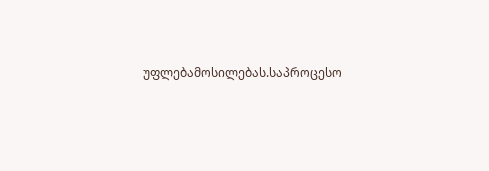უფლებამოსილებას.საპროცესო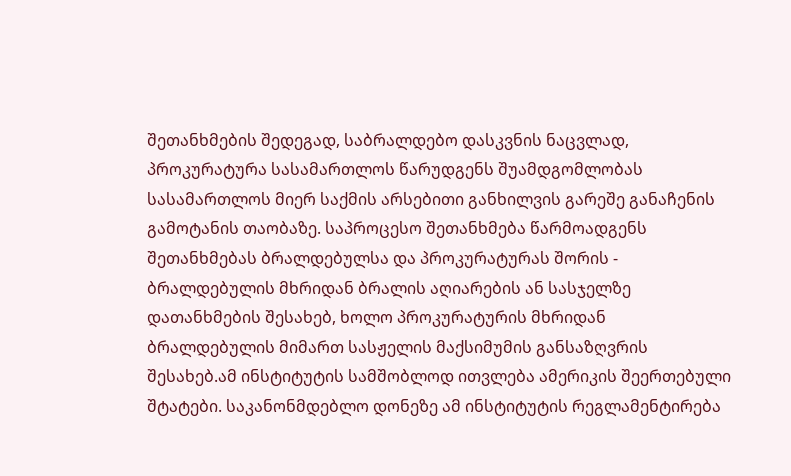შეთანხმების შედეგად, საბრალდებო დასკვნის ნაცვლად, პროკურატურა სასამართლოს წარუდგენს შუამდგომლობას სასამართლოს მიერ საქმის არსებითი განხილვის გარეშე განაჩენის გამოტანის თაობაზე. საპროცესო შეთანხმება წარმოადგენს შეთანხმებას ბრალდებულსა და პროკურატურას შორის - ბრალდებულის მხრიდან ბრალის აღიარების ან სასჯელზე დათანხმების შესახებ, ხოლო პროკურატურის მხრიდან ბრალდებულის მიმართ სასჟელის მაქსიმუმის განსაზღვრის შესახებ.ამ ინსტიტუტის სამშობლოდ ითვლება ამერიკის შეერთებული შტატები. საკანონმდებლო დონეზე ამ ინსტიტუტის რეგლამენტირება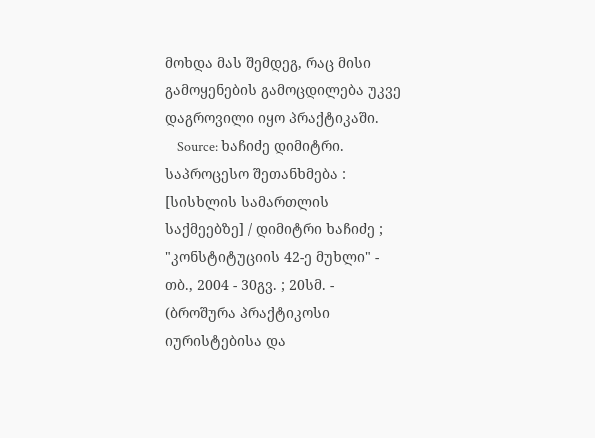მოხდა მას შემდეგ, რაც მისი გამოყენების გამოცდილება უკვე დაგროვილი იყო პრაქტიკაში.
    Source: ხაჩიძე დიმიტრი. საპროცესო შეთანხმება : [სისხლის სამართლის საქმეებზე] / დიმიტრი ხაჩიძე ; "კონსტიტუციის 42-ე მუხლი" - თბ., 2004 - 30გვ. ; 20სმ. - (ბროშურა პრაქტიკოსი იურისტებისა და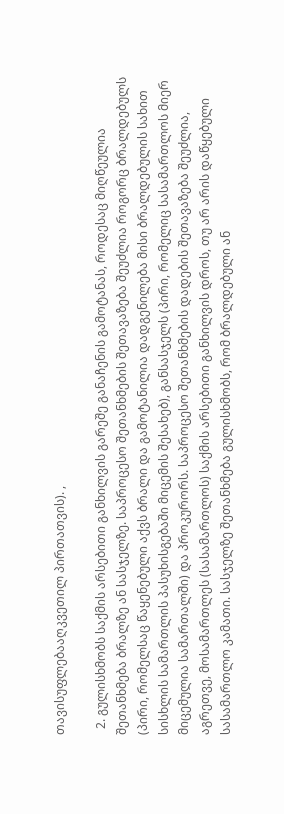თავისუფლებააღკვეთილ პირთათვის). ,

  2. გულისხმობს საქმის არსებითი განხილვის გარეშე განაჩენის გამოტანას, როდესაც მიღწეულია შეთანხმება ბრალზე ან სასჯელზე. საპროცესო შეთანხმების შეთავაზება შეუძლია როგორც ბრალდებულს (პირი, რომელსაც წაყენებული აქვს ბრალი და გამოტანილია დადგენილება მისი ბრალდებულის სახით სისხლის სამართლის პასუხისგებაში მიცემის შესახებ), განსასჯელს (პირი, რომელიც სასამართლოს მიერ მიცემულია სამართალში) და პროკურორს. საპროცესო შეთანხმების დადების შეთავაზება შეუძლია, აგრეთვე, მოსამართლეს (სასამართლოს) საქმის არსებითი განხილვის დროს, თუ არ არის დაწყებული სასამართლო კამათი. სასჯელზე შეთანხმება გულისხმობს, რომ ბრალდებული ან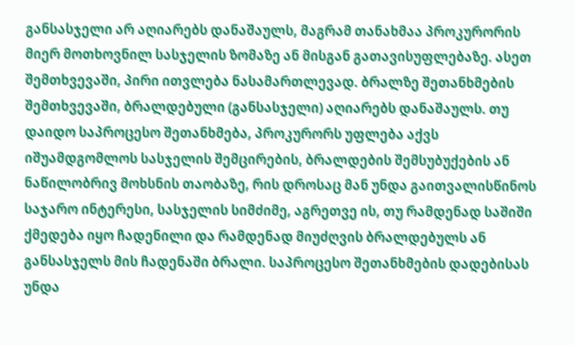განსასჯელი არ აღიარებს დანაშაულს, მაგრამ თანახმაა პროკურორის მიერ მოთხოვნილ სასჯელის ზომაზე ან მისგან გათავისუფლებაზე. ასეთ შემთხვევაში, პირი ითვლება ნასამართლევად. ბრალზე შეთანხმების შემთხვევაში, ბრალდებული (განსასჯელი) აღიარებს დანაშაულს. თუ დაიდო საპროცესო შეთანხმება, პროკურორს უფლება აქვს იშუამდგომლოს სასჯელის შემცირების, ბრალდების შემსუბუქების ან ნაწილობრივ მოხსნის თაობაზე, რის დროსაც მან უნდა გაითვალისწინოს საჯარო ინტერესი, სასჯელის სიმძიმე, აგრეთვე ის, თუ რამდენად საშიში ქმედება იყო ჩადენილი და რამდენად მიუძღვის ბრალდებულს ან განსასჯელს მის ჩადენაში ბრალი. საპროცესო შეთანხმების დადებისას უნდა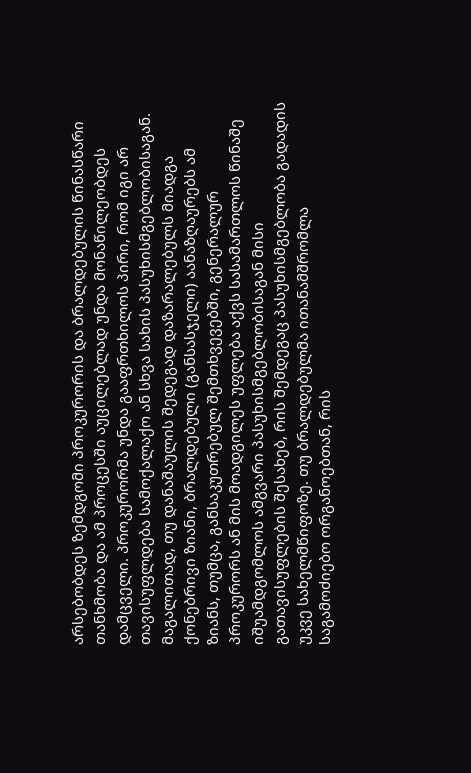არსებობდეს ზემდგომი პროკურორის და ბრალდებულის წინასწარი თანხმობა და ამ პროცესში აუცილებლად უნდა მონაწილეობდეს დამცველი. პროკურორმა უნდა გააფრთხილოს პირი, რომ იგი არ თავისუფლდება სამოქალაქო ან სხვა სახის პასუხისმგებლობისაგან. მაგალითად, თუ დანაშაულის შედეგად დაზარალებულს მიადგა ქონებრივი ზიანი, ბრალდებული (განსასჯელი) აანაზღაურებს ამ ზიანს, თუმცა, განსაკუთრებულ შემთხვევებში, გენერალურ პროკურორს ან მის მოადგილეს უფლება აქვს სასამართლოს წინაშე იშუამდგომლოს ამგვარი პასუხისმგებლობისაგან მისი გათავისუფლების შესახებ, რის შემდეგაც პასუხისმგებლობა გადადის უკვე სახელმწიფოზე. თუ ბრალდებულმა ითანამშრომლა საგამოძიებო ორგანოებთან, რის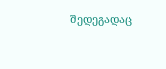შედეგადაც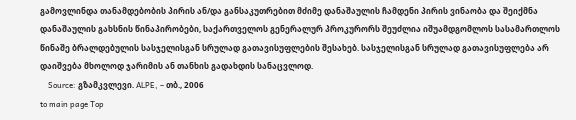გამოვლინდა თანამდებობის პირის ან/და განსაკუთრებით მძიმე დანაშაულის ჩამდენი პირის ვინაობა და შეიქმნა დანაშაულის გახსნის წინაპირობები, საქართველოს გენერალურ პროკურორს შეუძლია იშუამდგომლოს სასამართლოს წინაშე ბრალდებულის სასჯელისგან სრულად გათავისუფლების შესახებ. სასჯელისგან სრულად გათავისუფლება არ დაიშვება მხოლოდ ჯარიმის ან თანხის გადახდის სანაცვლოდ.
    Source: გზამკვლევი. ALPE, – თბ., 2006
to main page Top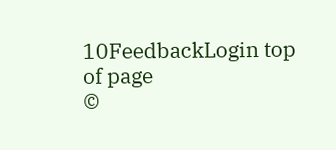10FeedbackLogin top of page
©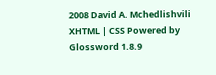2008 David A. Mchedlishvili XHTML | CSS Powered by Glossword 1.8.9